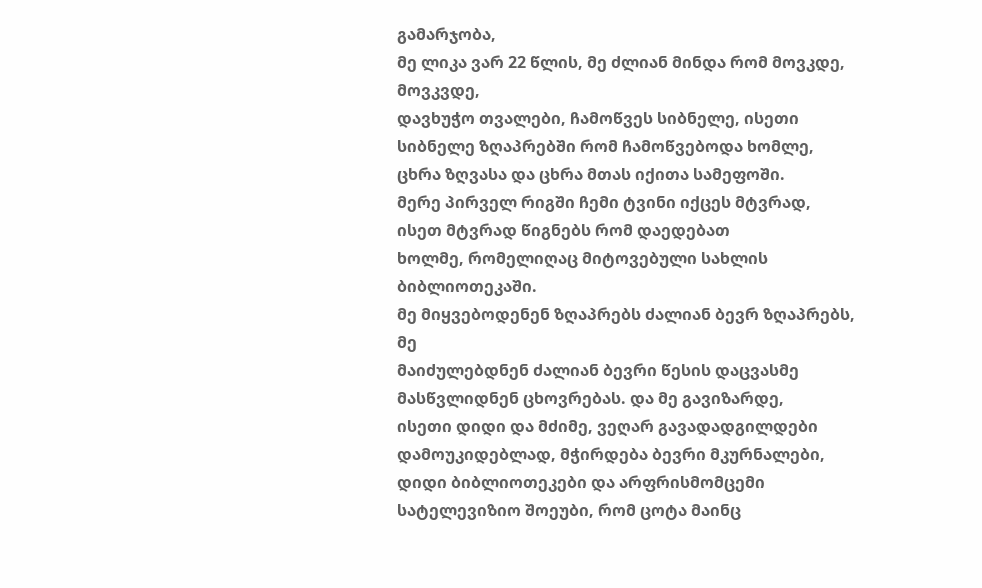გამარჯობა,
მე ლიკა ვარ 22 წლის, მე ძლიან მინდა რომ მოვკდე, მოვკვდე,
დავხუჭო თვალები, ჩამოწვეს სიბნელე, ისეთი სიბნელე ზღაპრებში რომ ჩამოწვებოდა ხომლე,
ცხრა ზღვასა და ცხრა მთას იქითა სამეფოში.
მერე პირველ რიგში ჩემი ტვინი იქცეს მტვრად, ისეთ მტვრად წიგნებს რომ დაედებათ
ხოლმე, რომელიღაც მიტოვებული სახლის ბიბლიოთეკაში.
მე მიყვებოდენენ ზღაპრებს ძალიან ბევრ ზღაპრებს, მე
მაიძულებდნენ ძალიან ბევრი წესის დაცვასმე მასწვლიდნენ ცხოვრებას. და მე გავიზარდე,
ისეთი დიდი და მძიმე, ვეღარ გავადადგილდები დამოუკიდებლად, მჭირდება ბევრი მკურნალები,
დიდი ბიბლიოთეკები და არფრისმომცემი სატელევიზიო შოეუბი, რომ ცოტა მაინც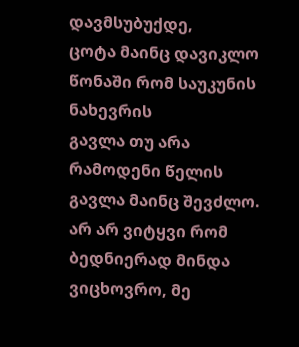დავმსუბუქდე,
ცოტა მაინც დავიკლო წონაში რომ საუკუნის ნახევრის
გავლა თუ არა რამოდენი წელის გავლა მაინც შევძლო. არ არ ვიტყვი რომ ბედნიერად მინდა
ვიცხოვრო, მე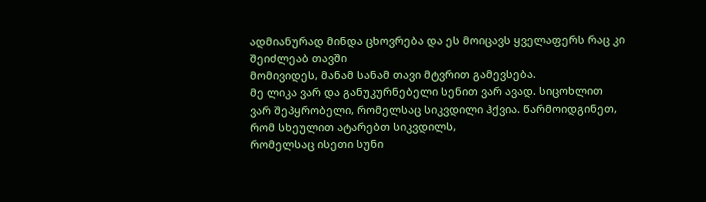ადმიანურად მინდა ცხოვრება და ეს მოიცავს ყველაფერს რაც კი შეიძლეაბ თავში
მომივიდეს, მანამ სანამ თავი მტვრით გამევსება.
მე ლიკა ვარ და განუკურნებელი სენით ვარ ავად. სიცოხლით
ვარ შეპყრობელი, რომელსაც სიკვდილი ჰქვია. წარმოიდგინეთ, რომ სხეულით ატარებთ სიკვდილს,
რომელსაც ისეთი სუნი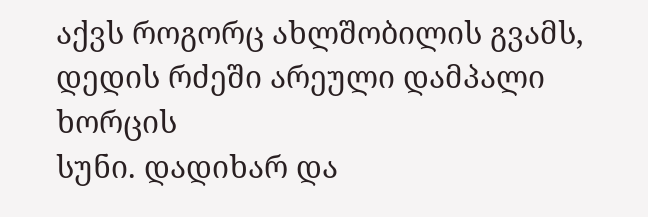აქვს როგორც ახლშობილის გვამს, დედის რძეში არეული დამპალი ხორცის
სუნი. დადიხარ და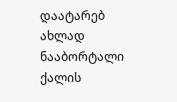დაატარებ ახლად ნააბორტალი ქალის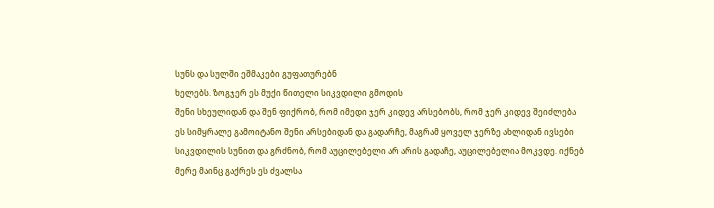სუნს და სულში ეშმაკები გუფათურებნ
ხელებს. ზოგჯერ ეს მუქი წითელი სიკვდილი გმოდის
შენი სხეულიდან და შენ ფიქრობ, რომ იმედი ჯერ კიდევ არსებობს, რომ ჯერ კიდევ შეიძლება
ეს სიმყრალე გამოიტანო შენი არსებიდან და გადარჩე, მაგრამ ყოველ ჯერზე ახლიდან ივსები
სიკვდილის სუნით და გრძნობ, რომ აუცილებელი არ არის გადაჩე, აუცილებელია მოკვდე. იქნებ
მერე მაინც გაქრეს ეს ძვალსა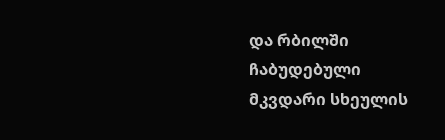და რბილში ჩაბუდებული მკვდარი სხეულის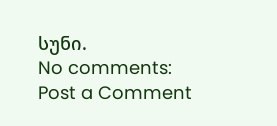სუნი.
No comments:
Post a Comment